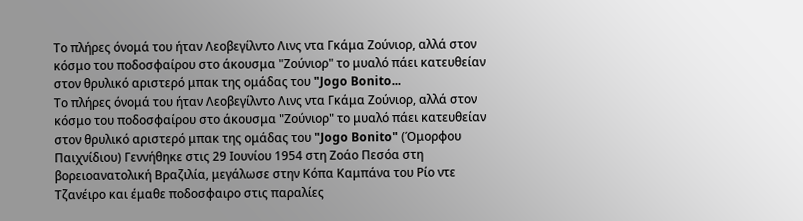Το πλήρες όνομά του ήταν Λεοβεγίλντο Λινς ντα Γκάμα Ζούνιορ, αλλά στον κόσμο του ποδοσφαίρου στο άκουσμα "Ζούνιορ" το μυαλό πάει κατευθείαν στον θρυλικό αριστερό μπακ της ομάδας του "Jogo Bonito...
Το πλήρες όνομά του ήταν Λεοβεγίλντο Λινς ντα Γκάμα Ζούνιορ, αλλά στον κόσμο του ποδοσφαίρου στο άκουσμα "Ζούνιορ" το μυαλό πάει κατευθείαν στον θρυλικό αριστερό μπακ της ομάδας του "Jogo Bonito" (Όμορφου Παιχνίδιου) Γεννήθηκε στις 29 Ιουνίου 1954 στη Ζοάο Πεσόα στη βορειοανατολική Βραζιλία, μεγάλωσε στην Κόπα Καμπάνα του Ρίο ντε Τζανέιρο και έμαθε ποδοσφαιρο στις παραλίες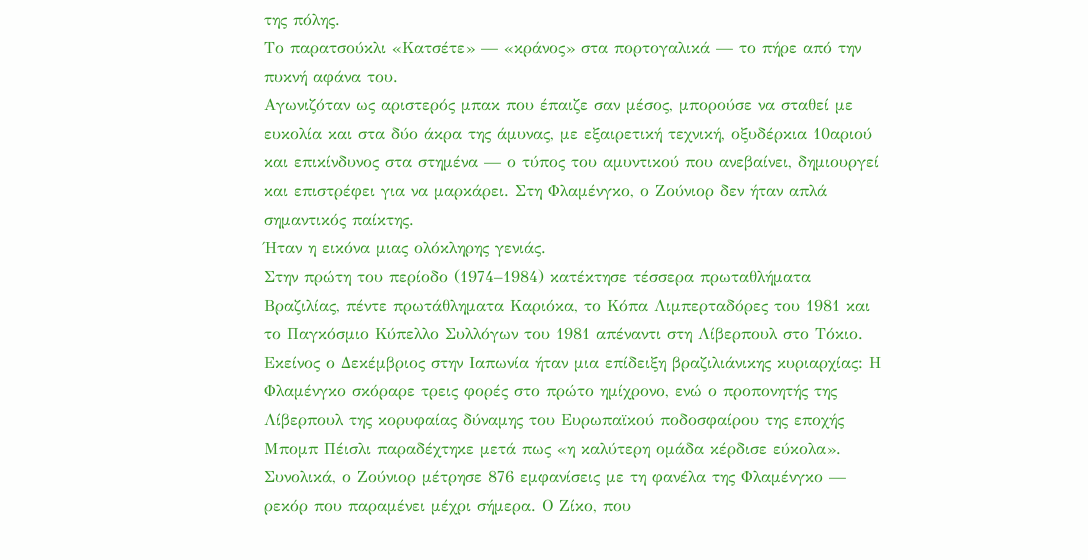της πόλης.
Το παρατσούκλι «Κατσέτε» — «κράνος» στα πορτογαλικά — το πήρε από την πυκνή αφάνα του.
Αγωνιζόταν ως αριστερός μπακ που έπαιζε σαν μέσος, μπορούσε να σταθεί με ευκολία και στα δύο άκρα της άμυνας, με εξαιρετική τεχνική, οξυδέρκια 10αριού και επικίνδυνος στα στημένα — ο τύπος του αμυντικού που ανεβαίνει, δημιουργεί και επιστρέφει για να μαρκάρει. Στη Φλαμένγκο, ο Ζούνιορ δεν ήταν απλά σημαντικός παίκτης.
Ήταν η εικόνα μιας ολόκληρης γενιάς.
Στην πρώτη του περίοδο (1974–1984) κατέκτησε τέσσερα πρωταθλήματα Βραζιλίας, πέντε πρωτάθληματα Καριόκα, το Κόπα Λιμπερταδόρες του 1981 και το Παγκόσμιο Κύπελλο Συλλόγων του 1981 απέναντι στη Λίβερπουλ στο Τόκιο.
Εκείνος ο Δεκέμβριος στην Ιαπωνία ήταν μια επίδειξη βραζιλιάνικης κυριαρχίας: Η Φλαμένγκο σκόραρε τρεις φορές στο πρώτο ημίχρονο, ενώ ο προπονητής της Λίβερπουλ της κορυφαίας δύναμης του Ευρωπαϊκού ποδοσφαίρου της εποχής Μπομπ Πέισλι παραδέχτηκε μετά πως «η καλύτερη ομάδα κέρδισε εύκολα». Συνολικά, ο Ζούνιορ μέτρησε 876 εμφανίσεις με τη φανέλα της Φλαμένγκο — ρεκόρ που παραμένει μέχρι σήμερα. Ο Ζίκο, που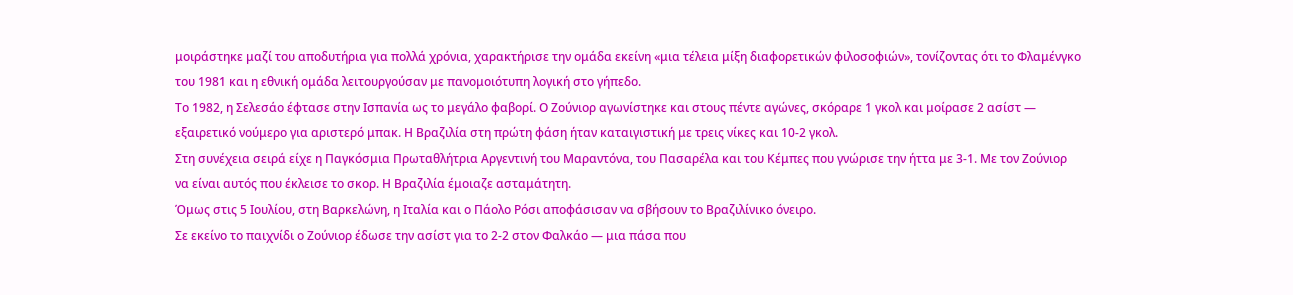μοιράστηκε μαζί του αποδυτήρια για πολλά χρόνια, χαρακτήρισε την ομάδα εκείνη «μια τέλεια μίξη διαφορετικών φιλοσοφιών», τονίζοντας ότι το Φλαμένγκο του 1981 και η εθνική ομάδα λειτουργούσαν με πανομοιότυπη λογική στο γήπεδο.
Το 1982, η Σελεσάο έφτασε στην Ισπανία ως το μεγάλο φαβορί. Ο Ζούνιορ αγωνίστηκε και στους πέντε αγώνες, σκόραρε 1 γκολ και μοίρασε 2 ασίστ — εξαιρετικό νούμερο για αριστερό μπακ. Η Βραζιλία στη πρώτη φάση ήταν καταιγιστική με τρεις νίκες και 10-2 γκολ.
Στη συνέχεια σειρά είχε η Παγκόσμια Πρωταθλήτρια Αργεντινή του Μαραντόνα, του Πασαρέλα και του Κέμπες που γνώρισε την ήττα με 3-1. Με τον Ζούνιορ να είναι αυτός που έκλεισε το σκορ. Η Βραζιλία έμοιαζε ασταμάτητη.
Όμως στις 5 Ιουλίου, στη Βαρκελώνη, η Ιταλία και ο Πάολο Ρόσι αποφάσισαν να σβήσουν το Βραζιλίνικο όνειρο.
Σε εκείνο το παιχνίδι ο Ζούνιορ έδωσε την ασίστ για το 2-2 στον Φαλκάο — μια πάσα που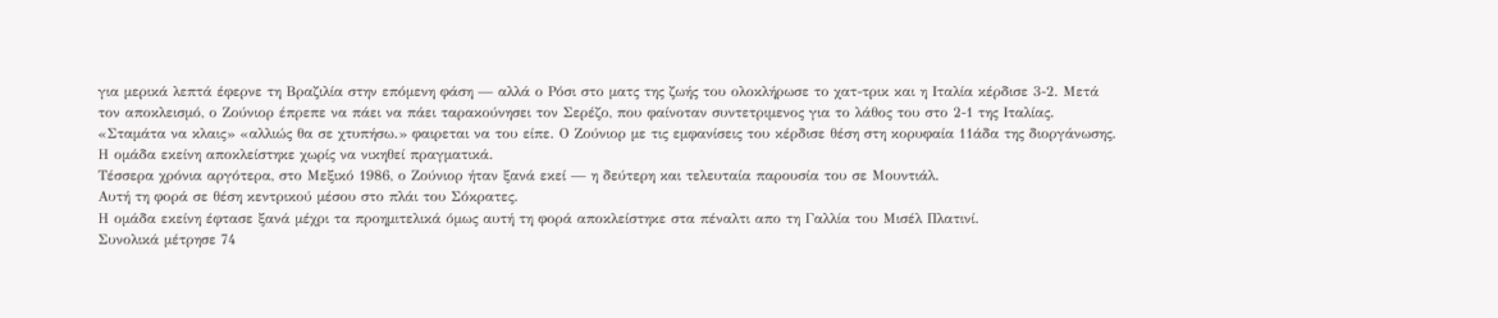για μερικά λεπτά έφερνε τη Βραζιλία στην επόμενη φάση — αλλά ο Ρόσι στο ματς της ζωής του ολοκλήρωσε το χατ-τρικ και η Ιταλία κέρδισε 3-2. Μετά τον αποκλεισμό, ο Ζούνιορ έπρεπε να πάει να πάει ταρακούνησει τον Σερέζο, που φαίνοταν συντετριμενος για το λάθος του στο 2-1 της Ιταλίας. «Σταμάτα να κλαις» «αλλιώς θα σε χτυπήσω.» φαιρεται να του είπε. Ο Ζούνιορ με τις εμφανίσεις του κέρδισε θέση στη κορυφαία 11άδα της διοργάνωσης.
Η ομάδα εκείνη αποκλείστηκε χωρίς να νικηθεί πραγματικά.
Τέσσερα χρόνια αργότερα, στο Μεξικό 1986, ο Ζούνιορ ήταν ξανά εκεί — η δεύτερη και τελευταία παρουσία του σε Μουντιάλ.
Αυτή τη φορά σε θέση κεντρικού μέσου στο πλάι του Σόκρατες.
Η ομάδα εκείνη έφτασε ξανά μέχρι τα προημιτελικά όμως αυτή τη φορά αποκλείστηκε στα πέναλτι απο τη Γαλλία του Μισέλ Πλατινί.
Συνολικά μέτρησε 74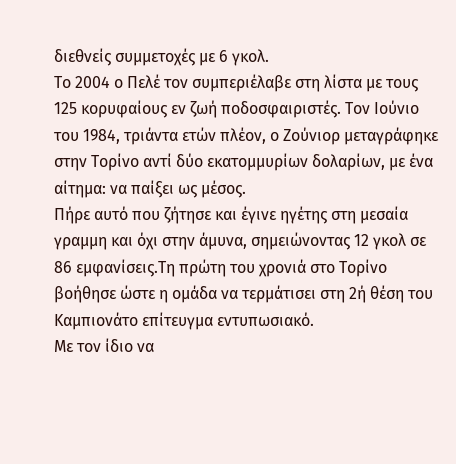διεθνείς συμμετοχές με 6 γκολ.
Το 2004 ο Πελέ τον συμπεριέλαβε στη λίστα με τους 125 κορυφαίους εν ζωή ποδοσφαιριστές. Τον Ιούνιο του 1984, τριάντα ετών πλέον, ο Ζούνιορ μεταγράφηκε στην Τορίνο αντί δύο εκατομμυρίων δολαρίων, με ένα αίτημα: να παίξει ως μέσος.
Πήρε αυτό που ζήτησε και έγινε ηγέτης στη μεσαία γραμμη και όχι στην άμυνα, σημειώνοντας 12 γκολ σε 86 εμφανίσεις.Τη πρώτη του χρονιά στο Τορίνο βοήθησε ώστε η ομάδα να τερμάτισει στη 2ή θέση του Καμπιονάτο επίτευγμα εντυπωσιακό.
Με τον ίδιο να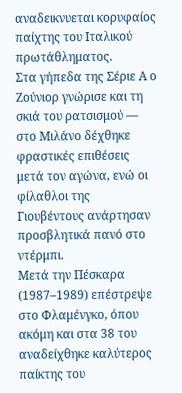αναδεικνυεται κορυφαίος παίχτης του Ιταλικού πρωτάθληματος.
Στα γήπεδα της Σέριε Α ο Ζούνιορ γνώρισε και τη σκιά του ρατσισμού — στο Μιλάνο δέχθηκε φραστικές επιθέσεις μετά τον αγώνα, ενώ οι φίλαθλοι της Γιουβέντους ανάρτησαν προσβλητικά πανό στο ντέρμπι.
Μετά την Πέσκαρα (1987–1989) επέστρεψε στο Φλαμένγκο, όπου ακόμη και στα 38 του αναδείχθηκε καλύτερος παίκτης του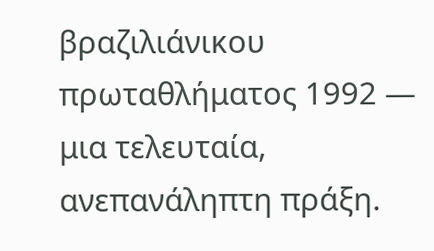βραζιλιάνικου πρωταθλήματος 1992 — μια τελευταία, ανεπανάληπτη πράξη.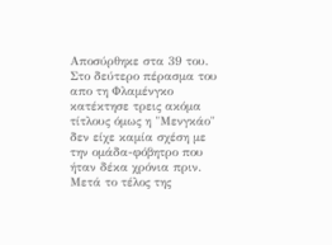Αποσύρθηκε στα 39 του.
Στο δεύτερο πέρασμα του απο τη Φλαμένγκο κατέκτησε τρεις ακόμα τίτλους όμως η "Μενγκάο" δεν είχε καμία σχέση με την ομάδα-φόβητρο που ήταν δέκα χρόνια πριν.
Μετά το τέλος της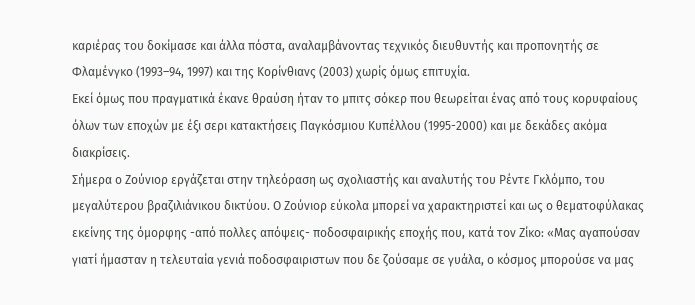καριέρας του δοκίμασε και άλλα πόστα, αναλαμβάνοντας τεχνικός διευθυντής και προπονητής σε Φλαμένγκο (1993–94, 1997) και της Κορίνθιανς (2003) χωρίς όμως επιτυχία.
Εκεί όμως που πραγματικά έκανε θραύση ήταν το μπιτς σόκερ που θεωρείται ένας από τους κορυφαίους όλων των εποχών με έξι σερι κατακτήσεις Παγκόσμιου Κυπέλλου (1995-2000) και με δεκάδες ακόμα διακρίσεις.
Σήμερα ο Ζούνιορ εργάζεται στην τηλεόραση ως σχολιαστής και αναλυτής του Ρέντε Γκλόμπο, του μεγαλύτερου βραζιλιάνικου δικτύου. Ο Ζούνιορ εύκολα μπορεί να χαρακτηριστεί και ως ο θεματοφύλακας εκείνης της όμορφης -από πολλες απόψεις- ποδοσφαιρικής εποχής που, κατά τον Ζίκο: «Μας αγαπούσαν γιατί ήμασταν η τελευταία γενιά ποδοσφαιριστων που δε ζούσαμε σε γυάλα, ο κόσμος μπορούσε να μας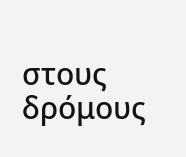στους δρόμους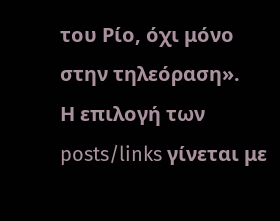του Ρίο, όχι μόνο στην τηλεόραση».
Η επιλογή των posts/links γίνεται με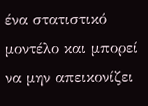ένα στατιστικό μοντέλο και μπορεί να μην απεικονίζει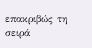επακριβώς τη σειρά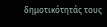δημοτικότητάς τους